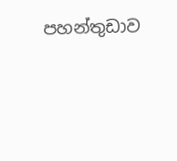පහන්තුඩාව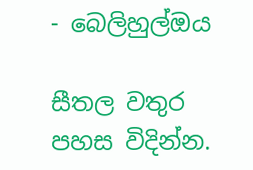- බෙලිහුල්ඔය

සීතල වතුර පහස විදින්න.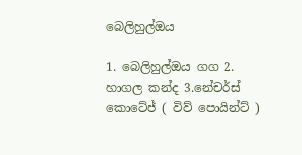බෙලිහුල්ඔය

1. බෙලිහුල්ඔය ගග 2. හාගල කන්ද 3.නේචර්ස් කොටේජ් ( විව් පොයින්ට් )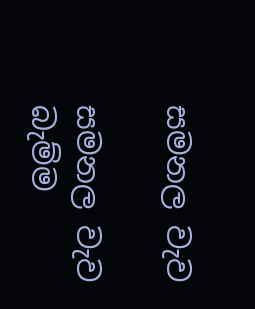සමනල වැව

සමනල වැව බැම්ම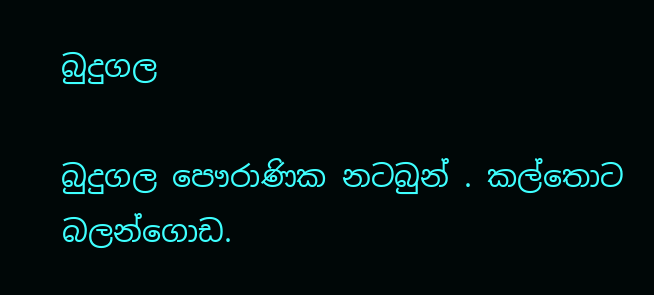බුදුගල

බුදුගල පෞරාණික නටබුන් . කල්තොට බලන්ගොඩ.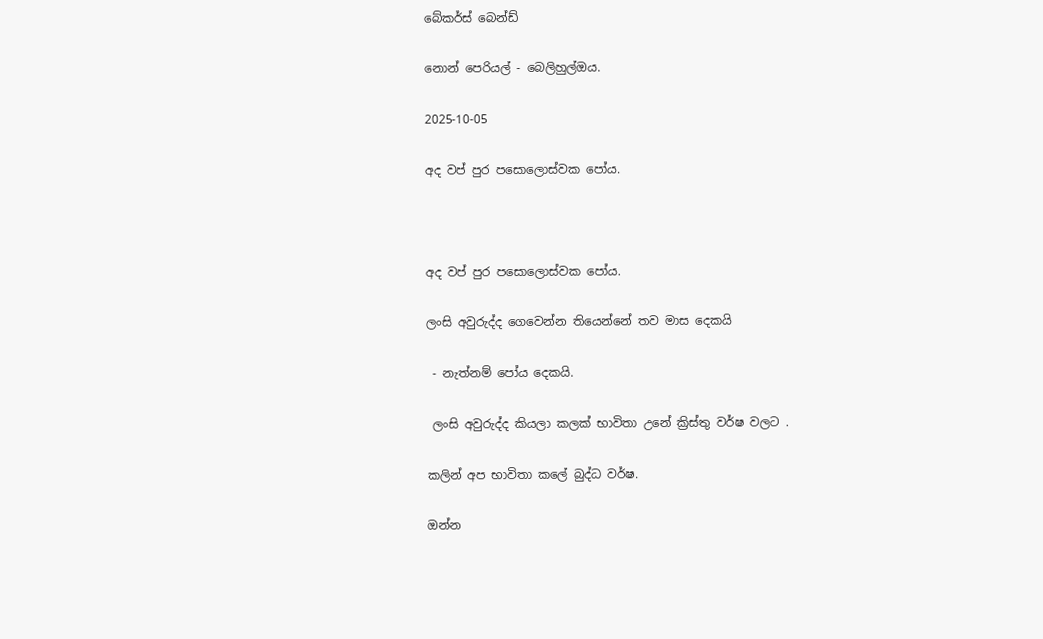බේකර්ස් බෙන්ඩ්

නොන් පෙරියල් - බෙලිහුල්ඔය.

2025-10-05

අද වප් පුර පසොලොස්වක පෝය.



අද වප් පුර පසොලොස්වක පෝය.

ලංසි අවුරුද්ද ගෙවෙන්න තියෙන්නේ තව මාස දෙකයි

 - නැත්නම් පෝය දෙකයි.

 ලංසි අවුරුද්ද කියලා කලක් භාවිතා උනේ ක්‍රිස්තු වර්ෂ වලට .

කලින් අප භාවිතා කලේ බුද්ධ වර්ෂ.

ඔන්න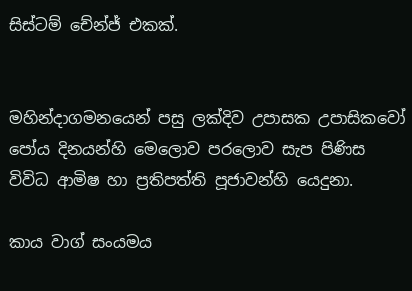සිස්ටම් චේන්ජ් එකක්.


මහින්දාගමනයෙන් පසු ලක්දිව උපාසක උපාසිකවෝ පෝය දිනයන්හි මෙලොව පරලොව සැප පිණිස විවිධ ආමිෂ හා ප්‍රතිපත්ති පූජාවන්හි යෙදුනා.

කාය වාග් සංයමය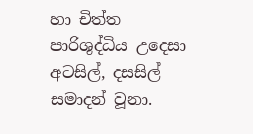හා චිත්ත පාරිශුද්ධිය උදෙසා අටසිල්, දසසිල් සමාදන් වූනා.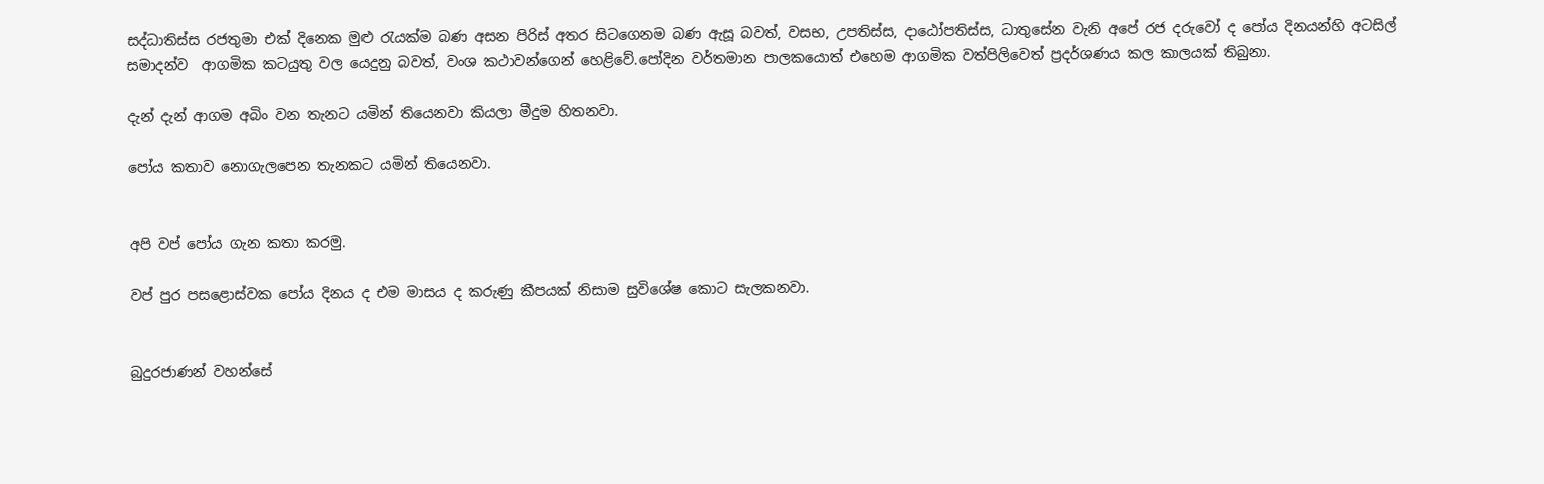සද්ධාතිස්ස රජතුමා එක් දිනෙක මුළු රැයක්ම බණ අසන පිරිස් අතර සිටගෙනම බණ ඇසූ බවත්, වසභ, උපතිස්ස, දාඨෝපතිස්ස, ධාතුසේන වැනි අපේ රජ දරුවෝ ද පෝය දිනයන්හි අටසිල් සමාදන්ව  ආගමික කටයුතු වල යෙදුනු බවත්, වංශ කථාවන්ගෙන් හෙළිවේ.පෝදින වර්තමාන පාලකයොත් එහෙම ආගමික වත්පිලිවෙත් ප්‍රදර්ශණය කල කාලයක් තිබුනා.

දැන් දැන් ආගම අබිං වන තැනට යමින් තියෙනවා කියලා මීදුම හිතනවා.

පෝය කතාව නොගැලපෙන තැනකට යමින් තියෙනවා.


අපි වප් පෝය ගැන කතා කරමු.

වප් පුර පසළොස්වක පෝය දිනය ද එම මාසය ද කරුණු කීපයක් නිසාම සුවිශේෂ කොට සැලකනවා.


බුදුරජාණන් වහන්සේ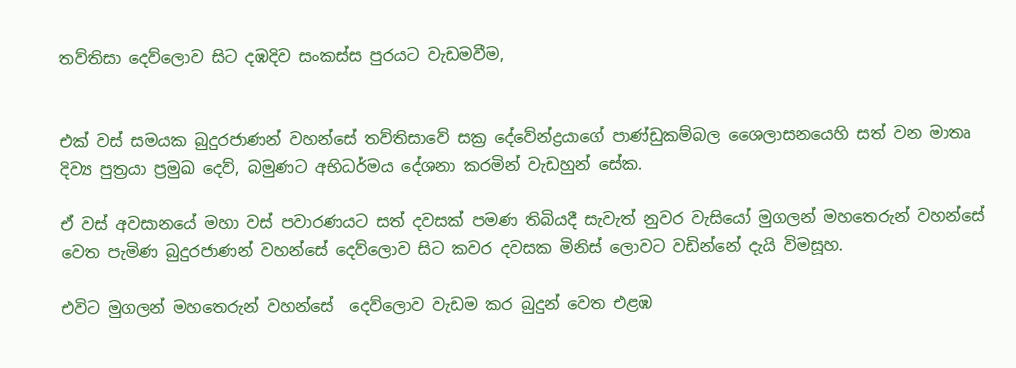තව්තිසා දෙව්ලොව සිට දඹදිව සංකස්ස පුරයට වැඩමවීම,


එක් වස් සමයක බුදුරජාණන් වහන්සේ තව්තිසාවේ සක්‍ර දේවේන්ද්‍රයාගේ පාණ්ඩුකම්බල ශෛලාසනයෙහි සත් වන මාතෘ දිව්‍ය පුත්‍රයා ප්‍රමුඛ දෙව්, බමුණට අභිධර්මය දේශනා කරමින් වැඩහුන් සේක.

ඒ වස් අවසානයේ මහා වස් පවාරණයට සත් දවසක් පමණ තිබියදී සැවැත් නුවර වැසියෝ මුගලන් මහතෙරුන් වහන්සේ වෙත පැමිණ බුදුරජාණන් වහන්සේ දෙව්ලොව සිට කවර දවසක මිනිස් ලොවට වඩින්නේ දැයි විමසූහ.

එවිට මුගලන් මහතෙරුන් වහන්සේ  දෙව්ලොව වැඩම කර බුදුන් වෙත එළඹ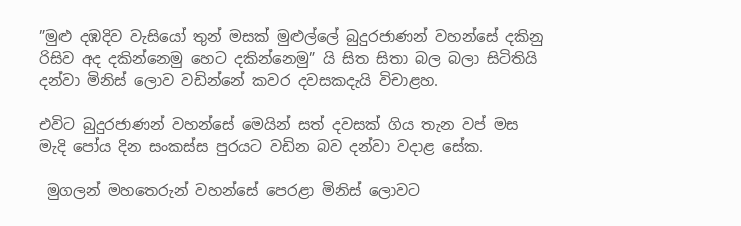”මුළු දඹදිව වැසියෝ තුන් මසක් මුළුල්ලේ බුදුරජාණන් වහන්සේ දකිනු රිසිව අද දකින්නෙමු හෙට දකින්නෙමු” යි සිත සිතා බල බලා සිටිතියි දන්වා මිනිස් ලොව වඩින්නේ කවර දවසකදැයි විචාළහ.

එවිට බුදුරජාණන් වහන්සේ මෙයින් සත් දවසක් ගිය තැන වප් මස මැදි පෝය දින සංකස්ස පුරයට වඩින බව දන්වා වදාළ සේක.

 මුගලන් මහතෙරුන් වහන්සේ පෙරළා මිනිස් ලොවට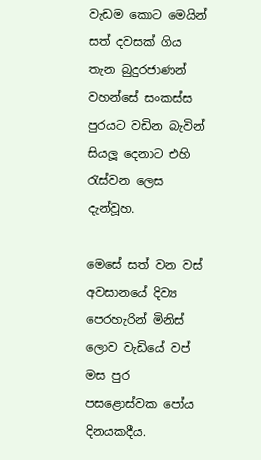වැඩම කොට මෙයින් සත් දවසක් ගිය තැන බුදුරජාණන් වහන්සේ සංකස්ස පුරයට වඩින බැවින් සියලූ දෙනාට එහි රැස්වන ලෙස දැන්වූහ.

මෙසේ සත් වන වස් අවසානයේ දිව්‍ය පෙරහැරින් මිනිස් ලොව වැඩියේ වප් මස පුර පසළොස්වක පෝය දිනයකදීය.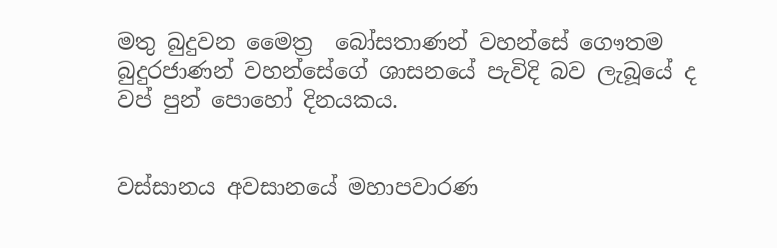මතු බුදුවන මෛත්‍ර  බෝසතාණන් වහන්සේ ගෞතම බුදුරජාණන් වහන්සේගේ ශාසනයේ පැවිදි බව ලැබූයේ ද වප් පුන් පොහෝ දිනයකය.


වස්සානය අවසානයේ මහාපවාරණ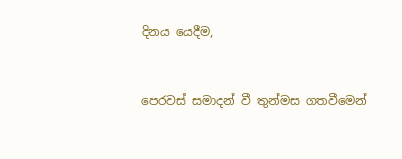දිනය යෙදීම,


පෙරවස් සමාදන් වී තුන්මස ගතවීමෙන්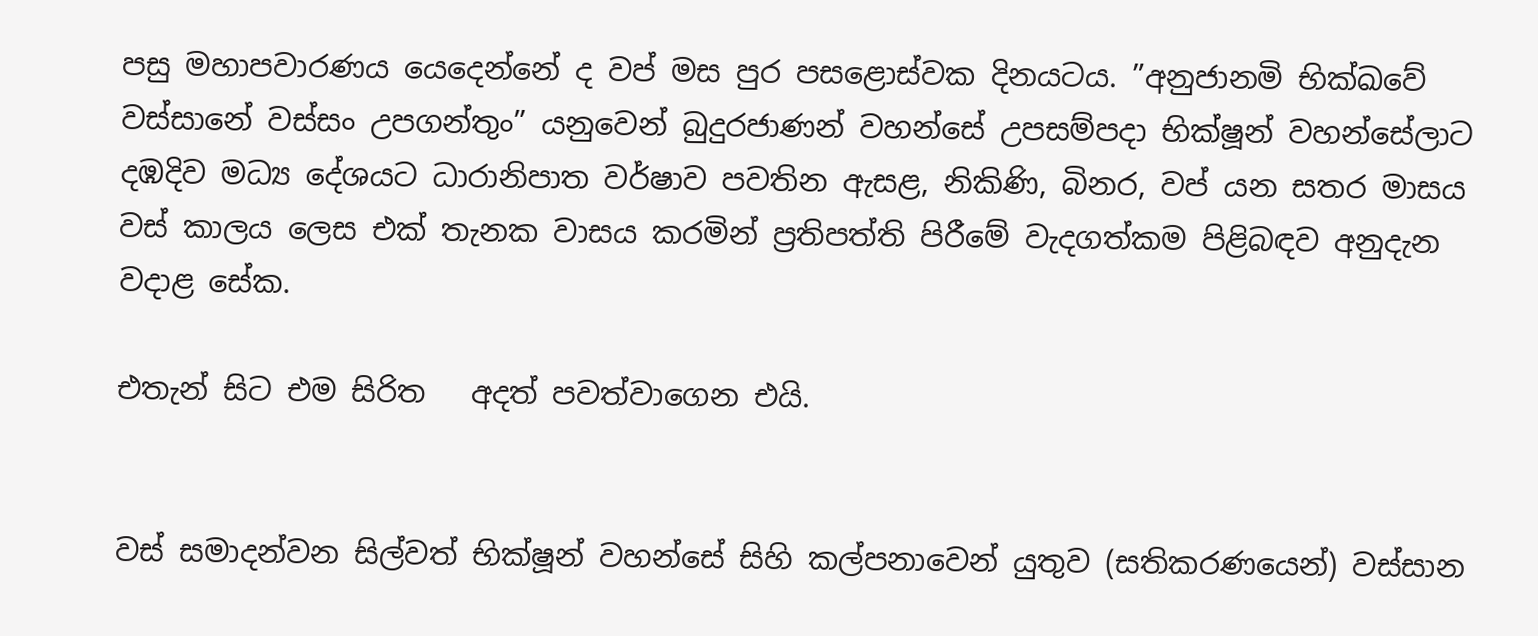පසු මහාපවාරණය යෙදෙන්නේ ද වප් මස පුර පසළොස්වක දිනයටය. ”අනුජානමි භික්ඛවේ වස්සානේ වස්සං උපගන්තුං” යනුවෙන් බුදුරජාණන් වහන්සේ උපසම්පදා භික්ෂූන් වහන්සේලාට දඹදිව මධ්‍ය දේශයට ධාරානිපාත වර්ෂාව පවතින ඇසළ, නිකිණි, බිනර, වප් යන සතර මාසය වස් කාලය ලෙස එක් තැනක වාසය කරමින් ප්‍රතිපත්ති පිරීමේ වැදගත්කම පිළිබඳව අනුදැන වදාළ සේක.

එතැන් සිට එම සිරිත   අදත් පවත්වාගෙන එයි.


වස් සමාදන්වන සිල්වත් භික්ෂූන් වහන්සේ සිහි කල්පනාවෙන් යුතුව (සතිකරණයෙන්) වස්සාන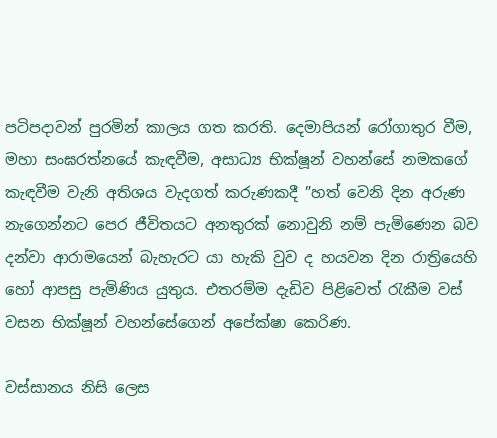පටිපදාවන් පුරමින් කාලය ගත කරති. දෙමාපියන් රෝගාතුර වීම, මහා සංඝරත්නයේ කැඳවීම, අසාධ්‍ය භික්ෂූන් වහන්සේ නමකගේ කැඳවීම වැනි අතිශය වැදගත් කරුණකදී ”හත් වෙනි දින අරුණ නැගෙන්නට පෙර ජීවිතයට අනතුරක් නොවුනි නම් පැමිණෙන බව දන්වා ආරාමයෙන් බැහැරට යා හැකි වුව ද හයවන දින රාත්‍රියෙහි හෝ ආපසු පැමිණිය යුතුය. එතරම්ම දැඩිව පිළිවෙත් රැකීම වස් වසන භික්ෂූන් වහන්සේගෙන් අපේක්ෂා කෙරිණ.

වස්සානය නිසි ලෙස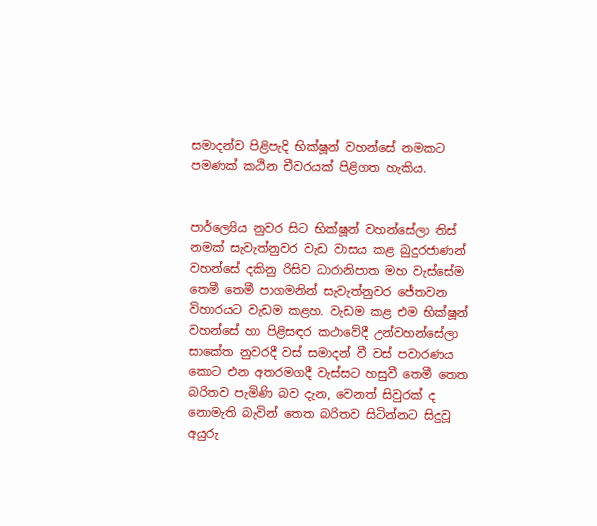සමාදන්ව පිළිපැදි භික්ෂූන් වහන්සේ නමකට පමණක් කඨින චීවරයක් පිළිගත හැකිය.


පාර්ල්‍යෙිය නුවර සිට භික්ෂූන් වහන්සේලා තිස් නමක් සැවැත්නුවර වැඩ වාසය කළ බුදුරජාණන් වහන්සේ දකිනු රිසිව ධාරානිපාත මහ වැස්සේම තෙමී තෙමී පාගමනින් සැවැත්නුවර ජේතවන විහාරයට වැඩම කළහ. වැඩම කළ එම භික්ෂූන් වහන්සේ හා පිළිසඳර කථාවේදී උන්වහන්සේලා සාකේත නුවරදී වස් සමාදන් වී වස් පවාරණය කොට එන අතරමගදී වැස්සට හසුවී තෙමී තෙත බරිතව පැමිණි බව දැන, වෙනත් සිවුරක් ද නොමැති බැවින් තෙත බරිතව සිටින්නට සිදුවූ අයුරු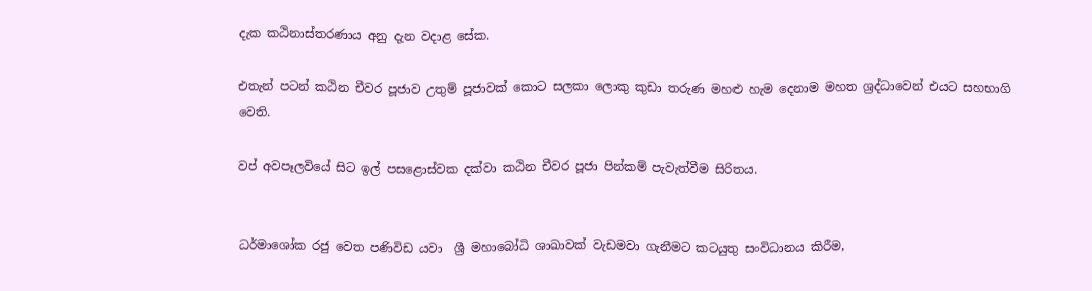දැක කඨිනාස්තරණාය අනු දැන වදාළ සේක.

එතැන් පටන් කඨින චීවර පූජාව උතුම් පූජාවක් කොට සලකා ලොකු කුඩා තරුණ මහළු හැම දෙනාම මහත ශ්‍රද්ධාවෙන් එයට සහභාගි වෙති.

වප් අවපෑලවියේ සිට ඉල් පසළොස්වක දක්වා කඨින චීවර පූජා පින්කම් පැවැත්වීම සිරිතය.


ධර්මාශෝක රජු වෙත පණිවිඩ යවා  ශ්‍රී මහාබෝධි ශාඛාවක් වැඩමවා ගැනීමට කටයුතු සංවිධානය කිරීම,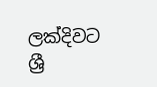ලක්දිවට  ශ්‍රී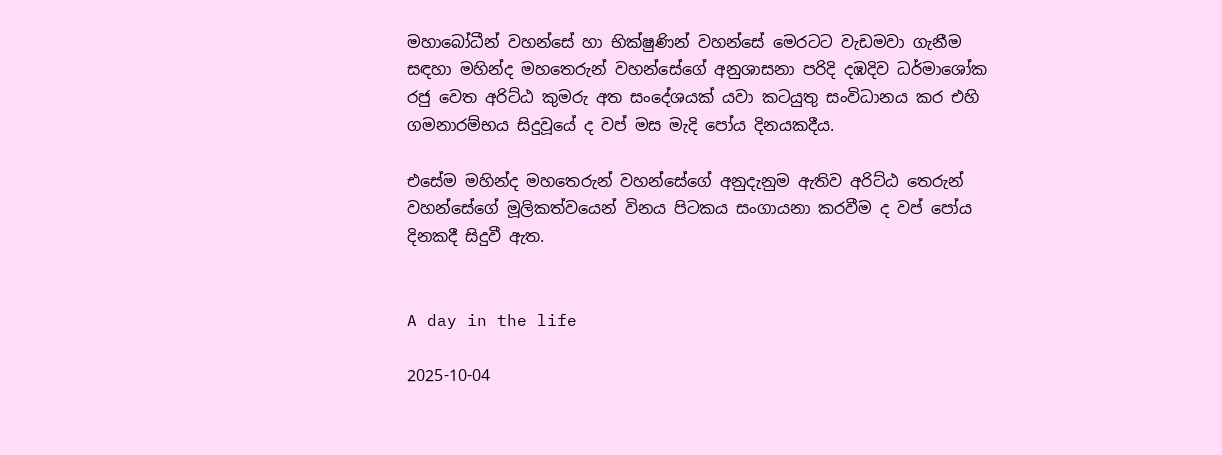මහාබෝධීන් වහන්සේ හා භික්ෂුණින් වහන්සේ මෙරටට වැඩමවා ගැනීම සඳහා මහින්ද මහතෙරුන් වහන්සේගේ අනුශාසනා පරිදි දඹදිව ධර්මාශෝක රජු වෙත අරිට්ඨ කුමරු අත සංදේශයක් යවා කටයුතු සංවිධානය කර එහි ගමනාරම්භය සිදුවූයේ ද වප් මස මැදි පෝය දිනයකදීය.

එසේම මහින්ද මහතෙරුන් වහන්සේගේ අනුදැනුම ඇතිව අරිට්ඨ තෙරුන් වහන්සේගේ මූලිකත්වයෙන් විනය පිටකය සංගායනා කරවීම ද වප් පෝය දිනකදී සිදුවී ඇත.


A day in the life

2025-10-04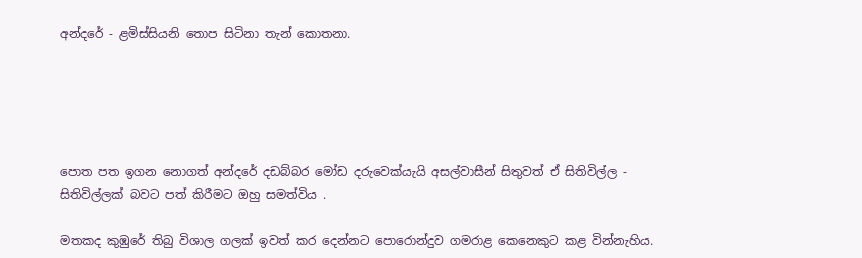අන්දරේ - ළමිස්සියනි තොප සිටිනා තැන් කොතනා.





පොත පත ඉගන නොගත් අන්දරේ දඩබ්බර මෝඩ දරුවෙක්යැයි අසල්වාසීන් සිතුවත් ඒ සිතිවිල්ල - සිතිවිල්ලක් බවට පත් කිරීමට ඔහු සමත්විය .

මතකද කුඹුරේ තිබු විශාල ගලක් ඉවත් කර දෙන්නට පොරොන්දුව ගමරාළ කෙනෙකුට කළ වින්නැහිය.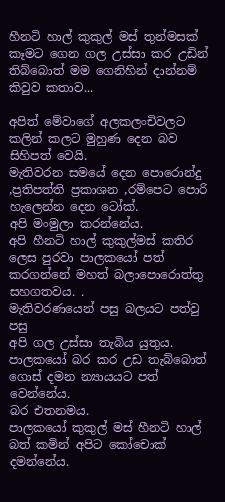හීනටි හාල් කුකුල් මස් තුන්මසක් කෑමට ගෙන ගල උස්සා කර උඩින් තිබ්බොත් මම ගෙනිහින් දාන්නම් කිවුව කතාව...

අපිත් මේවාගේ අලකලංචිවලට කලින් කලට මුහුණ දෙන බව සිහිපත් වෙයි.
මැතිවරන සමයේ දෙන පොරොන්දු ,ප්‍රතිපත්ති ප්‍රකාශන ,රම්පෙට පොරි හැලෙන්න දෙන ටෝක්.
අපි මංමුලා කරන්නේය.
අපි හීනටි හාල් කුකුල්මස් කතිර ලෙස පුරවා පාලකයෝ පත් කරගන්නේ මහත් බලාපොරොත්තු සහගතවය. .
මැතිවරණයෙන් පසු බලයට පත්වු පසු
අපි ගල උස්සා තැබිය යුතුය.
පාලකයෝ බර කර උඩ තැබ්බොත් ගොස් දමන න්‍යායයට පත් වෙන්නේය.
බර එතනමය.
පාලකයෝ කුකුල් මස් හීනටි හාල් බත් කමින් අපිට කෝචොක් දමන්නේය.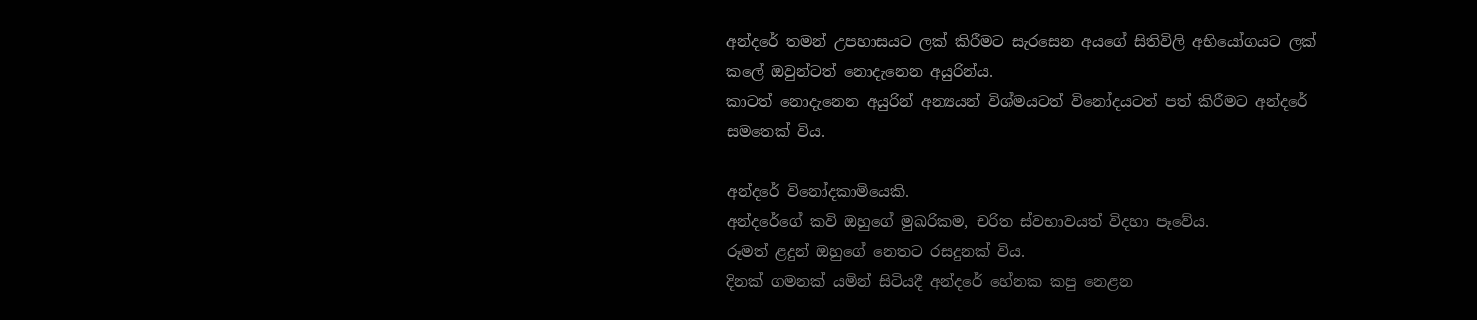අන්දරේ තමන් උපහාසයට ලක් කිරීමට සැරසෙන අයගේ සිතිවිලි අභියෝගයට ලක් කලේ ඔවුන්ටත් නොදැනෙන අයුරින්ය.
කාටත් නොදැනෙන අයුරින් අන්‍යයන් විශ්මයටත් විනෝදයටත් පත් කිරීමට අන්දරේ සමතෙක් විය.

අන්දරේ විනෝදකාමියෙකි.
අන්දරේගේ කවි ඔහුගේ මුඛරිකම, චරිත ස්වභාවයත් විදහා පෑවේය.
රූමත් ළදුන් ඔහුගේ නෙතට රසදුනක් විය.
දිනක් ගමනක් යමින් සිටියදී අන්දරේ හේනක කපු නෙළන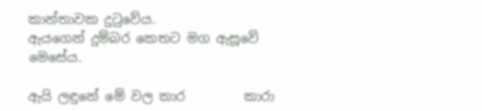කාන්තාවක දුටුවේය.
ඇයගෙන් දුම්බර කෙතට මග ඇසූවේ මෙසේය.

ඇයි ලඳුනේ මේ වල කාර         කාරා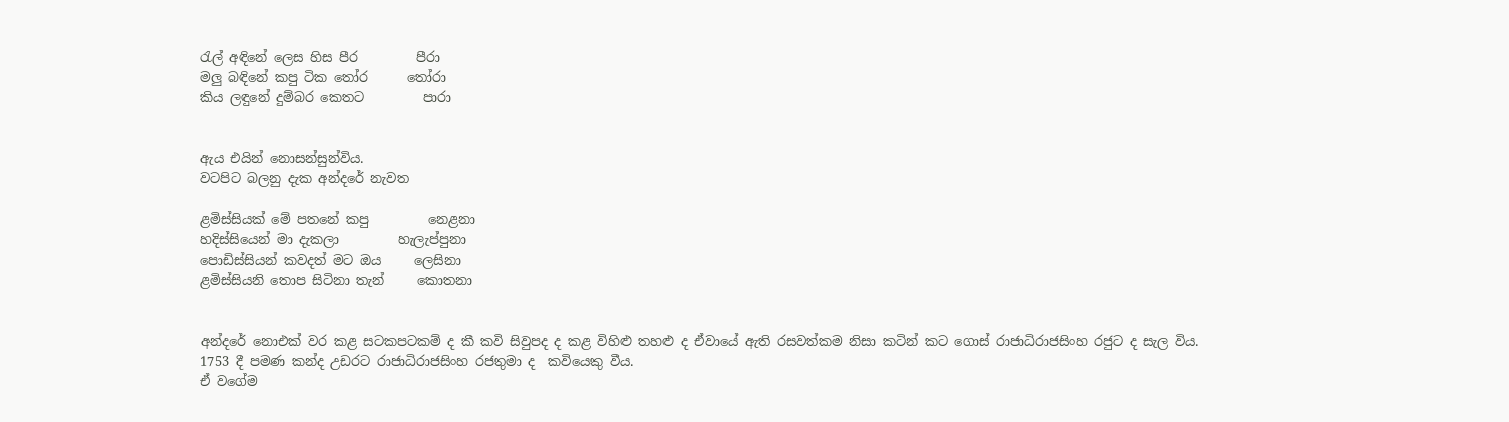රැල් අඳිනේ ලෙස හිස පීර         පීරා
මලු බඳිනේ කපු ටික තෝර      තෝරා
කිය ලඳුනේ දුම්බර කෙතට         පාරා


ඇය එයින් නොසන්සුන්විය.
වටපිට බලනු දැක අන්දරේ නැවත

ළමිස්සියක් මේ පතනේ කපු         නෙළනා
හදිස්සියෙන් මා දැකලා         හැලැප්පුනා
පොඩිස්සියන් කවදත් මට ඔය     ලෙසිනා
ළමිස්සියනි තොප සිටිනා තැන්     කොතනා


අන්දරේ නොඑක් වර කළ සටකපටකම් ද කී කවි සිවුපද ද කළ විහිළු තහළු ද ඒවායේ ඇති රසවත්කම නිසා කටින් කට ගොස් රාජාධිරාජසිංහ රජුට ද සැල විය.
1753 දී පමණ කන්ද උඩරට රාජාධිරාජසිංහ රජතුමා ද  කවියෙකු වීය.
ඒ වගේම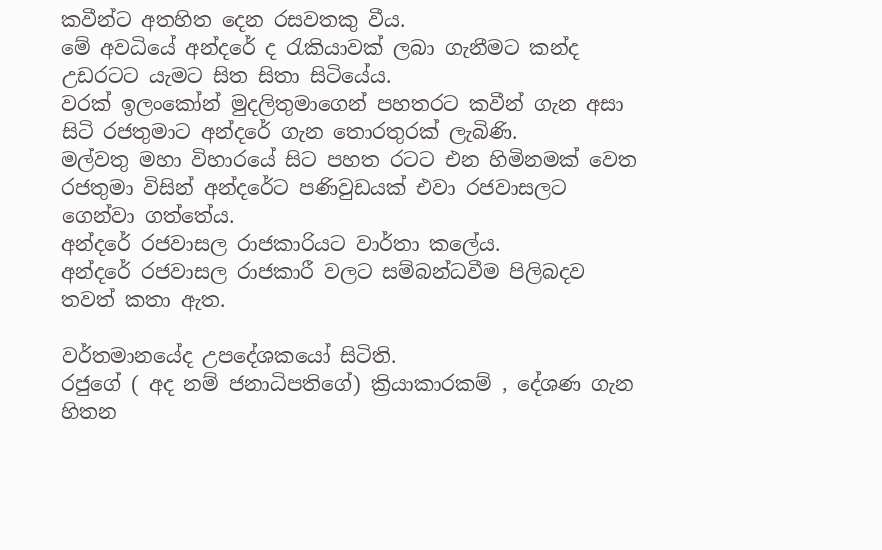කවීන්ට අතහිත දෙන රසවතකු වීය.
මේ අවධියේ අන්දරේ ද රැකියාවක්‌ ලබා ගැනීමට කන්ද උඩරටට යැමට සිත සිතා සිටියේය.
වරක්‌ ඉලංකෝන් මුදලිතුමාගෙන් පහතරට කවීන් ගැන අසා සිටි රජතුමාට අන්දරේ ගැන තොරතුරක්‌ ලැබිණි.
මල්වතු මහා විහාරයේ සිට පහත රටට එන හිමිනමක්‌ වෙත රජතුමා විසින් අන්දරේට පණිවුඩයක්‌ එවා රජවාසලට ගෙන්වා ගත්තේය.
අන්දරේ රජවාසල රාජකාරියට වාර්තා කලේය.
අන්දරේ රජවාසල රාජකාරී වලට සම්බන්ධවීම පිලිබදව තවත් කතා ඇත.

වර්තමානයේද උපදේශකයෝ සිටිති.
රජුගේ ( අද නම් ජනාධිපතිගේ) ක්‍රියාකාරකම් , දේශණ ගැන හිතන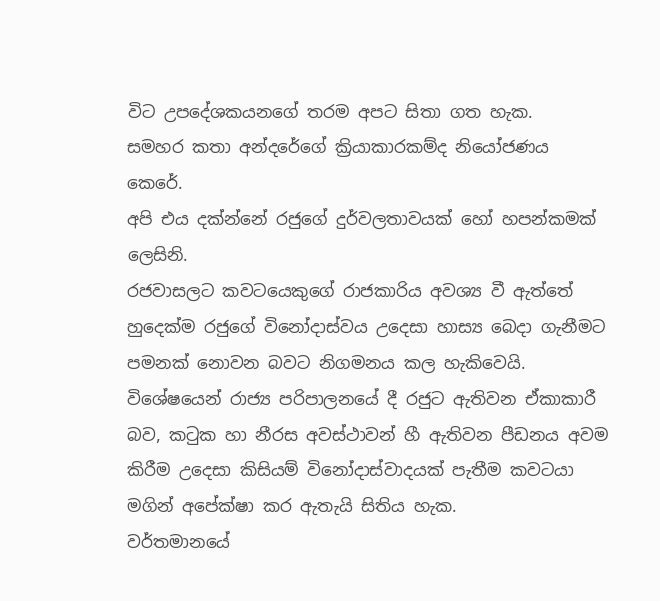විට උපදේශකයනගේ තරම අපට සිතා ගත හැක.
සමහර කතා අන්දරේගේ ක්‍රියාකාරකම්ද නියෝජණය කෙරේ.
අපි එය දක්න්නේ රජුගේ දුර්වලතාවයක් හෝ හපන්කමක් ලෙසිනි.
රජවාසලට කවටයෙකුගේ රාජකාරිය අවශ්‍ය වී ඇත්තේ හුදෙක්ම රජුගේ විනෝදාස්වය උදෙසා හාස්‍ය බෙදා ගැනීමට පමනක් නොවන බවට නිගමනය කල හැකිවෙයි.
විශේෂයෙන් රාජ්‍ය පරිපාලනයේ දී රජුට ඇතිවන ඒකාකාරී බව, කටුක හා නීරස අවස්ථාවන් හී ඇතිවන පීඩනය අවම කිරීම උදෙසා කිසියම් විනෝදාස්වාදයක් පැතීම කවටයා මගින් අපේක්ෂා කර ඇතැයි සිතිය හැක.
වර්තමානයේ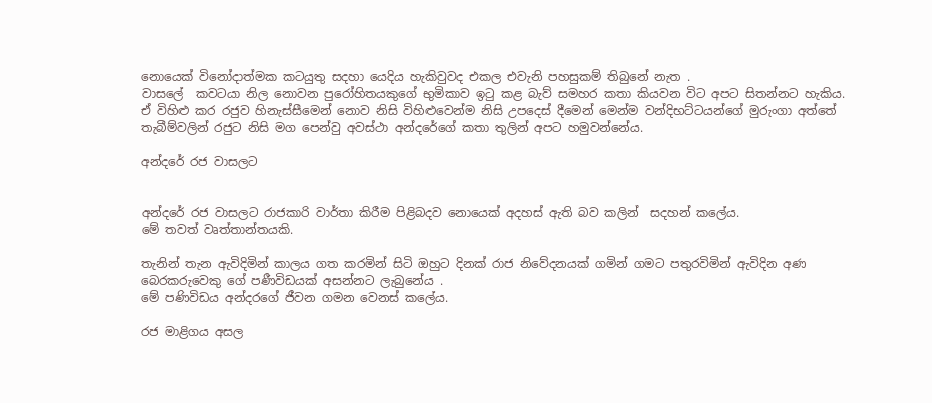නොයෙක් විනෝදාත්මක කටයුතු සදහා යෙදිය හැකිවුවද එකල එවැනි පහසුකම් තිබුනේ නැත .
වාසලේ  කවටයා නිල නොවන පුරෝහිතයකුගේ භුමිකාව ඉටු කළ බැව් සමහර කතා කියවන විට අපට සිතන්නට හැකිය.
ඒ විහිළු කර රජුව හිනැස්සීමෙන් නොව නිසි විහිළුවෙන්ම නිසි උපදෙස් දීමෙන් මෙන්ම වන්දිභට්ටයන්ගේ මුරුංගා අත්තේ තැබීම්වලින් රජුට නිසි මග පෙන්වු අවස්ථා අන්දරේගේ කතා තුලින් අපට හමුවන්නේය.

අන්දරේ රජ වාසලට


අන්දරේ රජ වාසලට රාජකාරි වාර්තා කිරීම පිළිබදව නොයෙක් අදහස් ඇති බව කලින්  සදහන් කලේය.
මේ තවත් වෘත්තාන්තයකි.

තැනින් තැන ඇවිදිමින් කාලය ගත කරමින් සිටි ඔහුට දිනක් රාජ නිවේදනයක් ගමින් ගමට පතුරවිමින් ඇවිදින අණ බෙරකරුවෙකු ගේ පණීවිඩයක් අසන්නට ලැබුනේය .
මේ පණිවිඩය අන්දරගේ ජීවන ගමන වෙනස් කලේය.

රජ මාළිගය අසල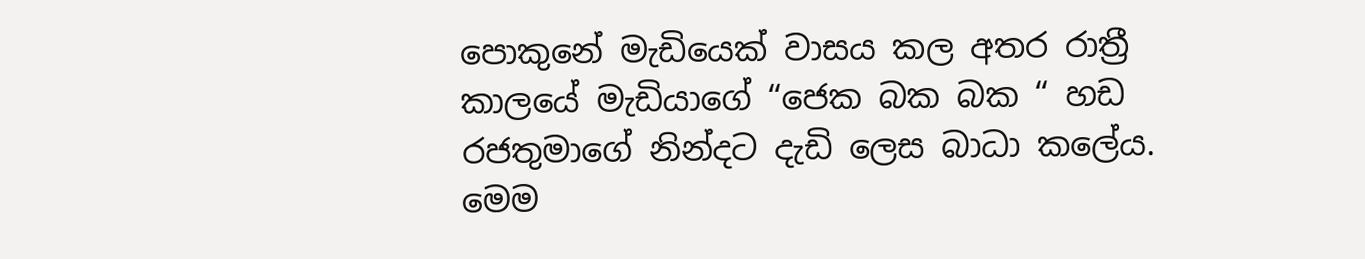පොකුනේ මැඩියෙක් වාසය කල අතර රාත්‍රී කාලයේ මැඩියාගේ “ජෙක බක බක “ හඩ රජතුමාගේ නින්දට දැඩි ලෙස බාධා කලේය.
මෙම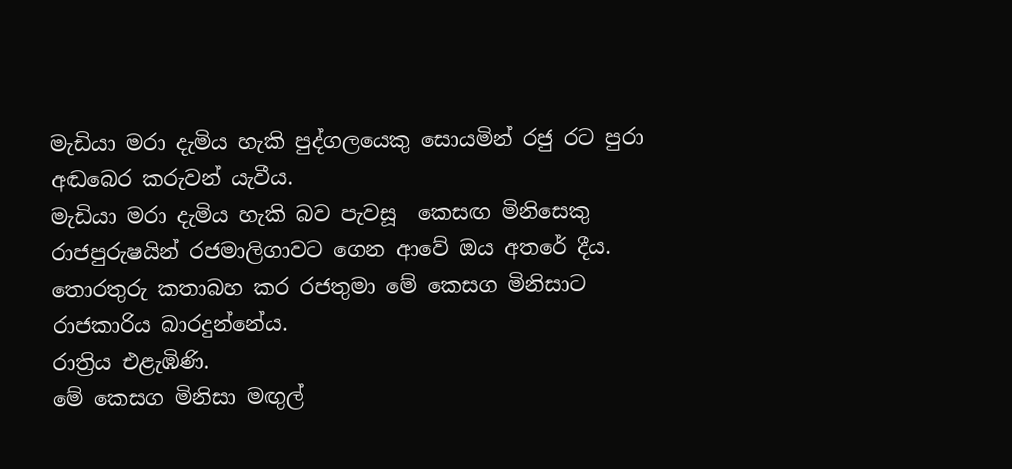මැඩියා මරා දැමිය හැකි පුද්ගලයෙකු සොයමින් රජු රට පුරා අඬබෙර කරුවන් යැවීය.
මැඩියා මරා දැමිය හැකි බව පැවසූ  කෙසඟ මිනිසෙකු රාජපුරුෂයින් රජමාලිගාවට ගෙන ආවේ ඔය අතරේ දීය.
තොරතුරු කතාබහ කර රජතුමා මේ කෙසග මිනිසාට රාජකාරිය බාරදුන්නේය.
රාත්‍රිය එළැඹිණි.
මේ කෙසග මිනිසා මඟුල්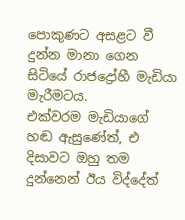පොකුණට අසළට වී දුන්න මානා ගෙන සිටියේ රාජද්‍රෝහී මැඩියා මැරීමටය.
එක්වරම මැඩියාගේ හඬ ඇසුණේත්, එ දිසාවට ඔහු තම දුන්නෙන් ඊය විද්දේත්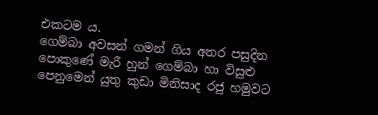එකටම ය.
ගෙම්බා අවසන් ගමන් ගිය අතර පසුදින පොකුණේ මැරී හුන් ගෙම්බා හා විසුළු පෙනුමෙන් යුතු කුඩා මිනිසාද රජු හමුවට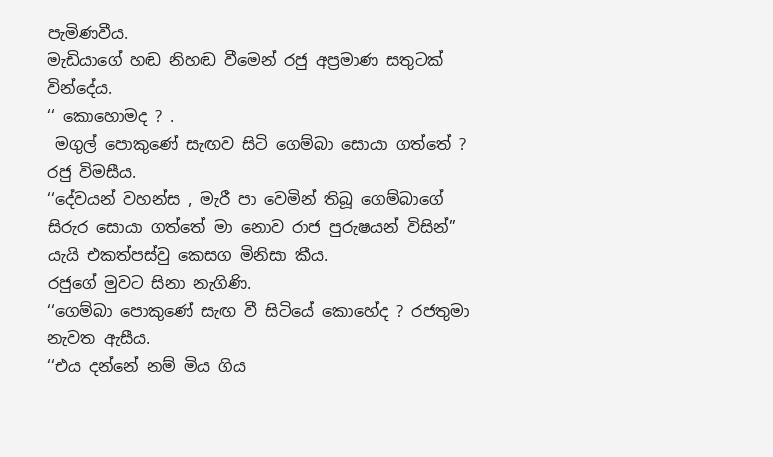පැමිණවීය.
මැඩියාගේ හඬ නිහඬ වීමෙන් රජු අප්‍රමාණ සතුටක් වින්දේය.
‘‘ කොහොමද ? .
 මගුල් පොකුණේ සැඟව සිටි ගෙම්බා සොයා ගත්තේ ? රජු විමසීය.
‘‘දේවයන් වහන්ස , මැරී පා වෙමින් තිබූ ගෙම්බාගේ  සිරුර සොයා ගත්තේ මා නොව රාජ පුරුෂයන් විසින්” යැයි එකත්පස්වු කෙසග මිනිසා කීය.
රජුගේ මුවට සිනා නැගිණි.
‘‘ගෙම්බා පොකුණේ සැඟ වී සිටියේ කොහේද ? රජතුමා නැවත ඇසීය.
‘‘එය දන්නේ නම් මිය ගිය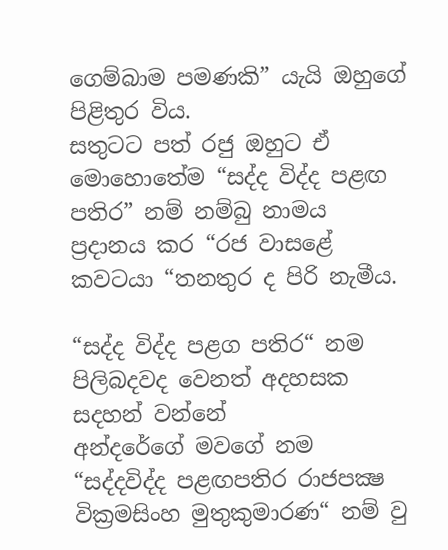ගෙම්බාම පමණකි” යැයි ඔහුගේ පිළිතුර විය.
සතුටට පත් රජු ඔහුට ඒ මොහොතේම “සද්ද විද්ද පළඟ පතිර” නම් නම්බු නාමය ප්‍රදානය කර “රජ වාසළේ කවටයා “තනතුර ද පිරි නැමීය.

“සද්ද විද්ද පළග පතිර“ නම පිලිබදවද වෙනත් අදහසක සදහන් වන්නේ
අන්දරේගේ මවගේ නම “සද්දවිද්ද පළඟපතිර රාජපක්‍ෂ වික්‍රමසිංහ මුතුකුමාරණ“ නම් වු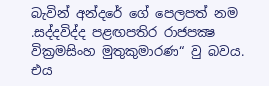බැවින් අන්දරේ ගේ පෙලපත් නම .සද්දවිද්ද පළඟපතිර රාජපක්‍ෂ වික්‍රමසිංහ මුතුකුමාරණ“ වු බවය.
එය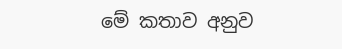මේ කතාව අනුව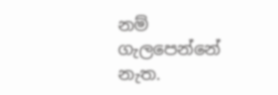නම් ගැලපෙන්නේ නැත.